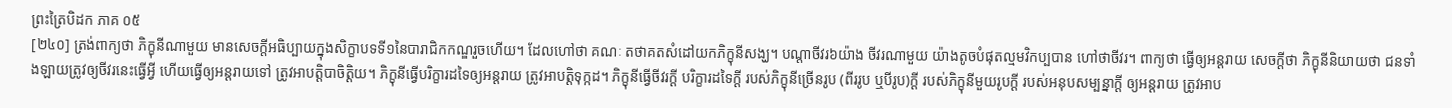ព្រះត្រៃបិដក ភាគ ០៥
[២៤០] ត្រង់ពាក្យថា ភិក្ខុនីណាមួយ មានសេចក្តីអធិប្បាយក្នុងសិក្ខាបទទី១នៃបារាជិកកណ្ឌរួចហើយ។ ដែលហៅថា គណៈ តថាគតសំដៅយកភិក្ខុនីសង្ឃ។ បណ្តាចីវរ៦យ៉ាង ចីវរណាមួយ យ៉ាងតូចបំផុតល្មមវិកប្បបាន ហៅថាចីវរ។ ពាក្យថា ធ្វើឲ្យអន្តរាយ សេចក្តីថា ភិក្ខុនីនិយាយថា ជនទាំងឡាយត្រូវឲ្យចីវរនេះធ្វើអ្វី ហើយធ្វើឲ្យអន្តរាយទៅ ត្រូវអាបត្តិបាចិត្តិយ។ ភិក្ខុនីធ្វើបរិក្ខារដទៃឲ្យអន្តរាយ ត្រូវអាបត្តិទុក្កដ។ ភិក្ខុនីធ្វើចីវរក្តី បរិក្ខារដទៃក្តី របស់ភិក្ខុនីច្រើនរូប (ពីររូប ឬបីរូប)ក្តី របស់ភិក្ខុនីមួយរូបក្តី របស់អនុបសម្បន្នាក្តី ឲ្យអន្តរាយ ត្រូវអាប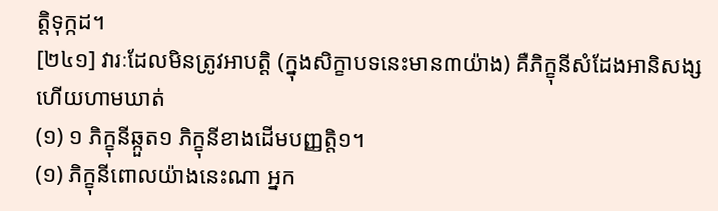ត្តិទុក្កដ។
[២៤១] វារៈដែលមិនត្រូវអាបត្តិ (ក្នុងសិក្ខាបទនេះមាន៣យ៉ាង) គឺភិក្ខុនីសំដែងអានិសង្សហើយហាមឃាត់
(១) ១ ភិក្ខុនីឆ្កួត១ ភិក្ខុនីខាងដើមបញ្ញត្តិ១។
(១) ភិក្ខុនីពោលយ៉ាងនេះណា អ្នក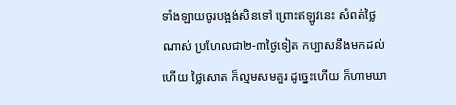ទាំងឡាយចូរបង្អង់សិនទៅ ព្រោះឥឡូវនេះ សំពត់ថ្លៃណាស់ ប្រហែលជា២-៣ថ្ងៃទៀត កប្បាសនឹងមកដល់ហើយ ថ្លៃសោត ក៏ល្មមសមគួរ ដូច្នេះហើយ ក៏ហាមឃា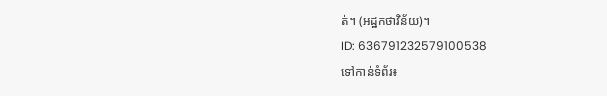ត់។ (អដ្ឋកថាវិន័យ)។
ID: 636791232579100538
ទៅកាន់ទំព័រ៖